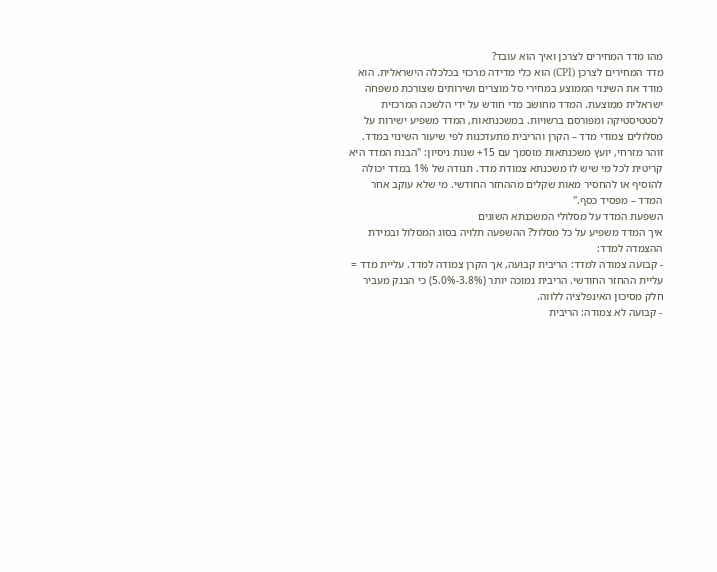מהו מדד המחירים לצרכן ואיך הוא עובד?
מדד המחירים לצרכן (CPI) הוא כלי מדידה מרכזי בכלכלה הישראלית. הוא מודד את השינוי הממוצע במחירי סל מוצרים ושירותים שצורכת משפחה ישראלית ממוצעת. המדד מחושב מדי חודש על ידי הלשכה המרכזית לסטטיסטיקה ומפורסם ברשויות. במשכנתאות, המדד משפיע ישירות על מסלולים צמודי מדד – הקרן והריבית מתעדכנות לפי שיעור השינוי במדד.
זוהר מזרחי, יועץ משכנתאות מוסמך עם 15+ שנות ניסיון: "הבנת המדד היא קריטית לכל מי שיש לו משכנתא צמודת מדד. תנודה של 1% במדד יכולה להוסיף או להחסיר מאות שקלים מההחזר החודשי. מי שלא עוקב אחר המדד – מפסיד כסף."
השפעת המדד על מסלולי המשכנתא השונים
איך המדד משפיע על כל מסלול? ההשפעה תלויה בסוג המסלול ובמידת ההצמדה למדד:
- קבועה צמודה למדד: הריבית קבועה, אך הקרן צמודה למדד. עליית מדד = עליית ההחזר החודשי. הריבית נמוכה יותר (3.8%-5.0%) כי הבנק מעביר חלק מסיכון האינפלציה ללווה.
- קבועה לא צמודה: הריבית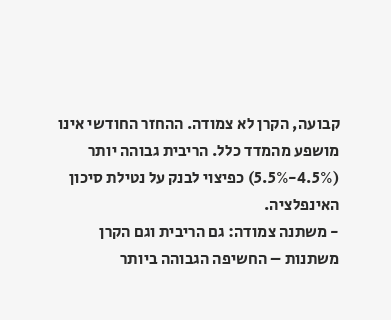קבועה, הקרן לא צמודה. ההחזר החודשי אינו מושפע מהמדד כלל. הריבית גבוהה יותר (4.5%-5.5%) כפיצוי לבנק על נטילת סיכון האינפלציה.
- משתנה צמודה: גם הריבית וגם הקרן משתנות – החשיפה הגבוהה ביותר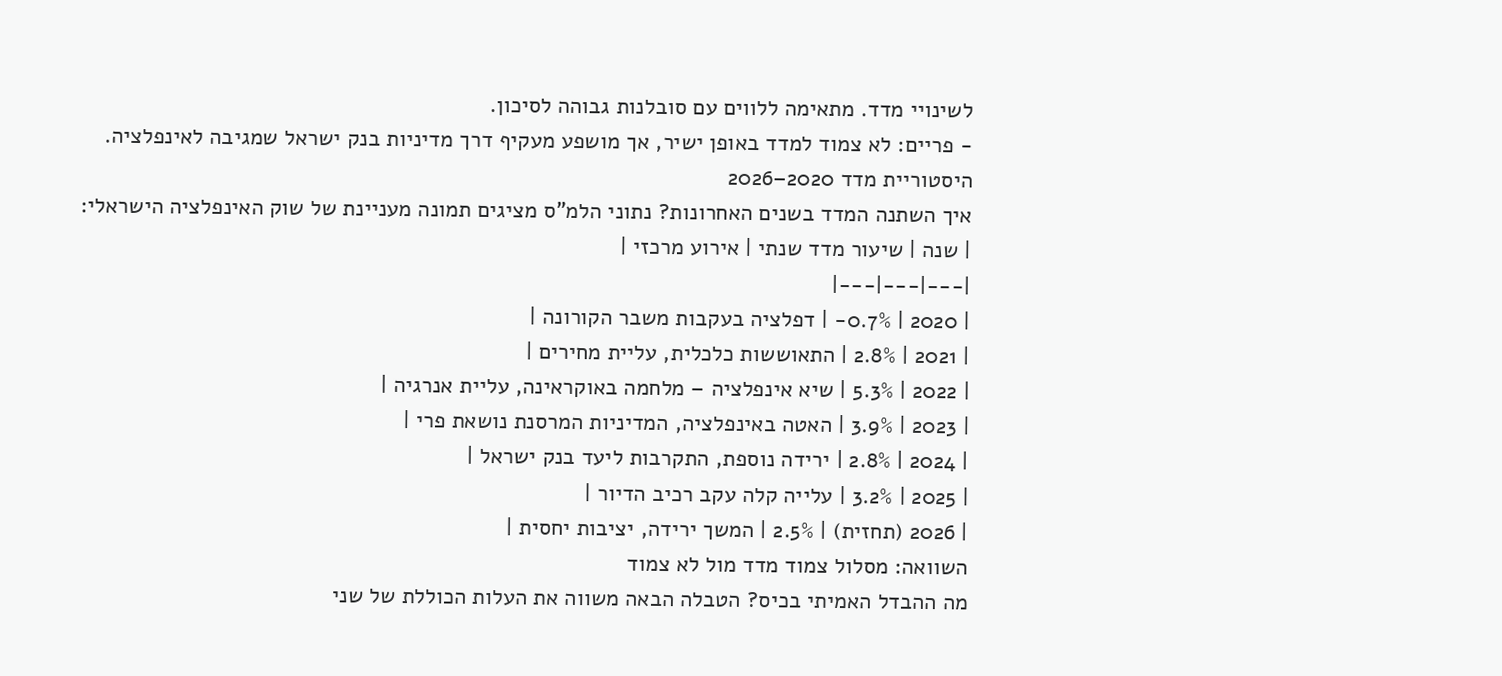לשינויי מדד. מתאימה ללווים עם סובלנות גבוהה לסיכון.
- פריים: לא צמוד למדד באופן ישיר, אך מושפע מעקיף דרך מדיניות בנק ישראל שמגיבה לאינפלציה.
היסטוריית מדד 2020–2026
איך השתנה המדד בשנים האחרונות? נתוני הלמ"ס מציגים תמונה מעניינת של שוק האינפלציה הישראלי:
| שנה | שיעור מדד שנתי | אירוע מרכזי |
|---|---|---|
| 2020 | 0.7%- | דפלציה בעקבות משבר הקורונה |
| 2021 | 2.8% | התאוששות כלכלית, עליית מחירים |
| 2022 | 5.3% | שיא אינפלציה – מלחמה באוקראינה, עליית אנרגיה |
| 2023 | 3.9% | האטה באינפלציה, המדיניות המרסנת נושאת פרי |
| 2024 | 2.8% | ירידה נוספת, התקרבות ליעד בנק ישראל |
| 2025 | 3.2% | עלייה קלה עקב רכיב הדיור |
| 2026 (תחזית) | 2.5% | המשך ירידה, יציבות יחסית |
השוואה: מסלול צמוד מדד מול לא צמוד
מה ההבדל האמיתי בכיס? הטבלה הבאה משווה את העלות הכוללת של שני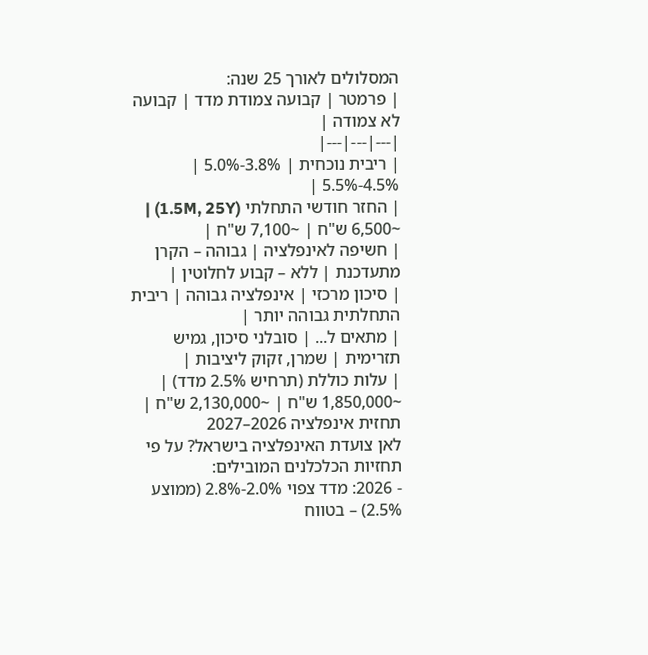המסלולים לאורך 25 שנה:
| פרמטר | קבועה צמודת מדד | קבועה לא צמודה |
|---|---|---|
| ריבית נוכחית | 3.8%-5.0% | 4.5%-5.5% |
| החזר חודשי התחלתי (1.5M, 25Y) | ~6,500 ש"ח | ~7,100 ש"ח |
| חשיפה לאינפלציה | גבוהה – הקרן מתעדכנת | ללא – קבוע לחלוטין |
| סיכון מרכזי | אינפלציה גבוהה | ריבית התחלתית גבוהה יותר |
| מתאים ל... | סובלני סיכון, גמיש תזרימית | שמרן, זקוק ליציבות |
| עלות כוללת (תרחיש 2.5% מדד) | ~1,850,000 ש"ח | ~2,130,000 ש"ח |
תחזית אינפלציה 2026–2027
לאן צועדת האינפלציה בישראל? על פי תחזיות הכלכלנים המובילים:
- 2026: מדד צפוי 2.0%-2.8% (ממוצע 2.5%) – בטווח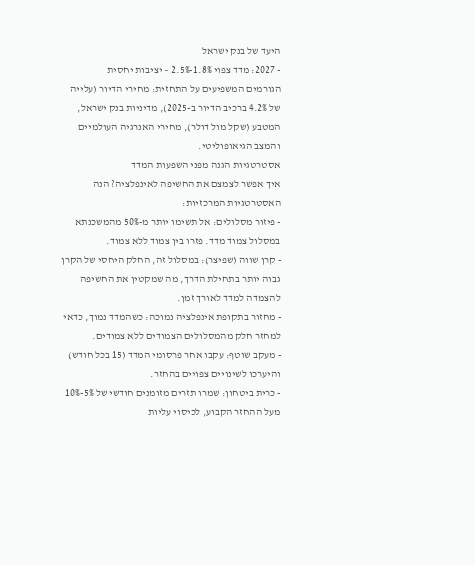היעד של בנק ישראל
- 2027: מדד צפוי 1.8%-2.5% – יציבות יחסית
הגורמים המשפיעים על התחזית: מחירי הדיור (עלייה של 4.2% ברכיב הדיור ב-2025), מדיניות בנק ישראל, המטבע (שקל מול דולר), מחירי האנרגיה העולמיים והמצב הגיאופוליטי.
אסטרטגיות הגנה מפני השפעות המדד
איך אפשר לצמצם את החשיפה לאינפלציה? הנה האסטרטגיות המרכזיות:
- פיזור מסלולים: אל תשימו יותר מ-50% מהמשכנתא במסלול צמוד מדד. פזרו בין צמוד ללא צמוד.
- קרן שווה (שפיצר): במסלול זה, החלק היחסי של הקרן גבוה יותר בתחילת הדרך, מה שמקטין את החשיפה להצמדה למדד לאורך זמן.
- מחזור בתקופת אינפלציה נמוכה: כשהמדד נמוך, כדאי למחזר חלק מהמסלולים הצמודים ללא צמודים.
- מעקב שוטף: עקבו אחר פרסומי המדד (15 בכל חודש) והיערכו לשינויים צפויים בהחזר.
- כרית ביטחון: שמרו תזרים מזומנים חודשי של 5%-10% מעל ההחזר הקבוע, לכיסוי עליות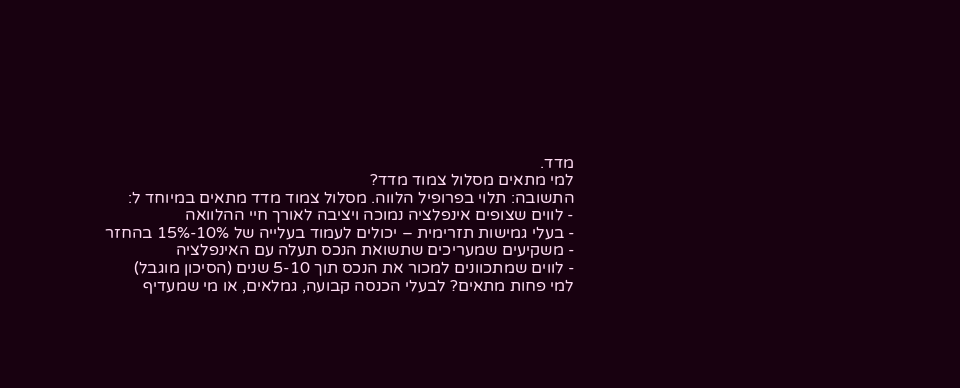מדד.
למי מתאים מסלול צמוד מדד?
התשובה: תלוי בפרופיל הלווה. מסלול צמוד מדד מתאים במיוחד ל:
- לווים שצופים אינפלציה נמוכה ויציבה לאורך חיי ההלוואה
- בעלי גמישות תזרימית – יכולים לעמוד בעלייה של 10%-15% בהחזר
- משקיעים שמעריכים שתשואת הנכס תעלה עם האינפלציה
- לווים שמתכוונים למכור את הנכס תוך 5-10 שנים (הסיכון מוגבל)
למי פחות מתאים? לבעלי הכנסה קבועה, גמלאים, או מי שמעדיף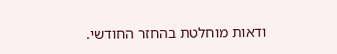ודאות מוחלטת בהחזר החודשי.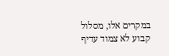במקרים אלו, מסלול קבוע לא צמוד עדיף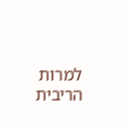למרות הריבית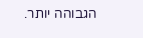הגבוהה יותר.